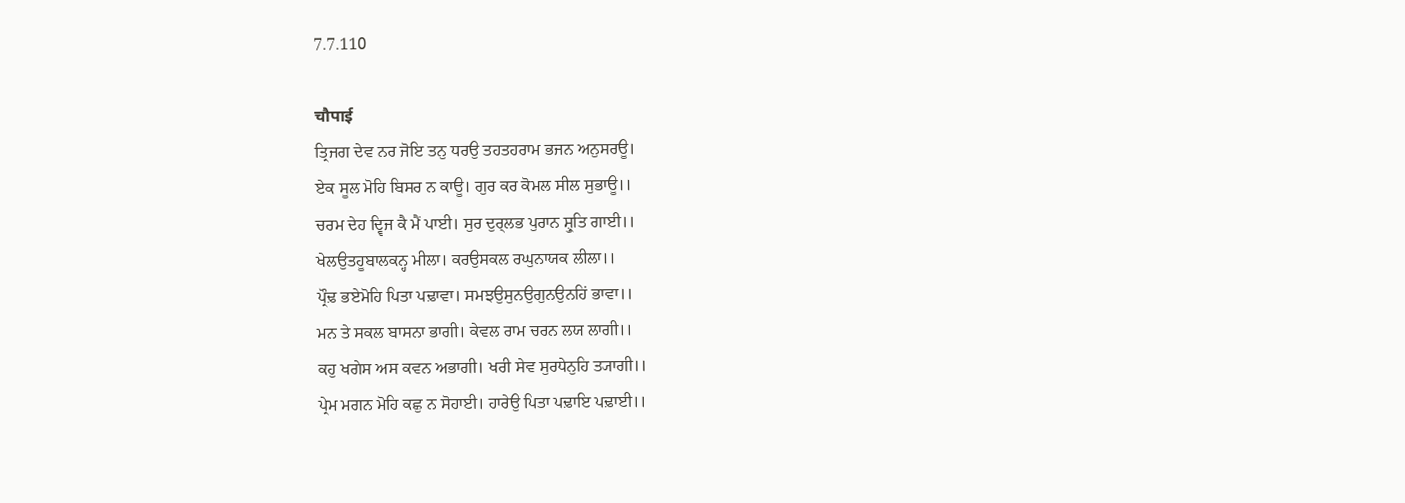7.7.110

चौपाई
ਤ੍ਰਿਜਗ ਦੇਵ ਨਰ ਜੋਇ ਤਨੁ ਧਰਉ ਤਹਤਹਰਾਮ ਭਜਨ ਅਨੁਸਰਊ।
ਏਕ ਸੂਲ ਮੋਹਿ ਬਿਸਰ ਨ ਕਾਊ। ਗੁਰ ਕਰ ਕੋਮਲ ਸੀਲ ਸੁਭਾਊ।।
ਚਰਮ ਦੇਹ ਦ੍ਵਿਜ ਕੈ ਮੈਂ ਪਾਈ। ਸੁਰ ਦੁਰ੍ਲਭ ਪੁਰਾਨ ਸ਼੍ਰੁਤਿ ਗਾਈ।।
ਖੇਲਉਤਹੂਬਾਲਕਨ੍ਹ ਮੀਲਾ। ਕਰਉਸਕਲ ਰਘੁਨਾਯਕ ਲੀਲਾ।।
ਪ੍ਰੌਢ਼ ਭਏਮੋਹਿ ਪਿਤਾ ਪਢ਼ਾਵਾ। ਸਮਝਉਸੁਨਉਗੁਨਉਨਹਿਂ ਭਾਵਾ।।
ਮਨ ਤੇ ਸਕਲ ਬਾਸਨਾ ਭਾਗੀ। ਕੇਵਲ ਰਾਮ ਚਰਨ ਲਯ ਲਾਗੀ।।
ਕਹੁ ਖਗੇਸ ਅਸ ਕਵਨ ਅਭਾਗੀ। ਖਰੀ ਸੇਵ ਸੁਰਧੇਨੁਹਿ ਤ੍ਯਾਗੀ।।
ਪ੍ਰੇਮ ਮਗਨ ਮੋਹਿ ਕਛੁ ਨ ਸੋਹਾਈ। ਹਾਰੇਉ ਪਿਤਾ ਪਢ਼ਾਇ ਪਢ਼ਾਈ।।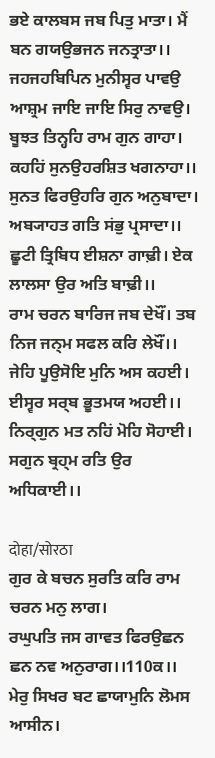ਭਏ ਕਾਲਬਸ ਜਬ ਪਿਤੁ ਮਾਤਾ। ਮੈਂ ਬਨ ਗਯਉਭਜਨ ਜਨਤ੍ਰਾਤਾ।।
ਜਹਜਹਬਿਪਿਨ ਮੁਨੀਸ੍ਵਰ ਪਾਵਉ ਆਸ਼੍ਰਮ ਜਾਇ ਜਾਇ ਸਿਰੁ ਨਾਵਉ।
ਬੂਝਤ ਤਿਨ੍ਹਹਿ ਰਾਮ ਗੁਨ ਗਾਹਾ। ਕਹਹਿਂ ਸੁਨਉਹਰਸ਼ਿਤ ਖਗਨਾਹਾ।।
ਸੁਨਤ ਫਿਰਉਹਰਿ ਗੁਨ ਅਨੁਬਾਦਾ। ਅਬ੍ਯਾਹਤ ਗਤਿ ਸਂਭੁ ਪ੍ਰਸਾਦਾ।।
ਛੂਟੀ ਤ੍ਰਿਬਿਧ ਈਸ਼ਨਾ ਗਾਢ਼ੀ। ਏਕ ਲਾਲਸਾ ਉਰ ਅਤਿ ਬਾਢ਼ੀ।।
ਰਾਮ ਚਰਨ ਬਾਰਿਜ ਜਬ ਦੇਖੌਂ। ਤਬ ਨਿਜ ਜਨ੍ਮ ਸਫਲ ਕਰਿ ਲੇਖੌਂ।।
ਜੇਹਿ ਪੂਉਸੋਇ ਮੁਨਿ ਅਸ ਕਹਈ। ਈਸ੍ਵਰ ਸਰ੍ਬ ਭੂਤਮਯ ਅਹਈ।।
ਨਿਰ੍ਗੁਨ ਮਤ ਨਹਿਂ ਮੋਹਿ ਸੋਹਾਈ। ਸਗੁਨ ਬ੍ਰਹ੍ਮ ਰਤਿ ਉਰ ਅਧਿਕਾਈ।।

दोहा/सोरठा
ਗੁਰ ਕੇ ਬਚਨ ਸੁਰਤਿ ਕਰਿ ਰਾਮ ਚਰਨ ਮਨੁ ਲਾਗ।
ਰਘੁਪਤਿ ਜਸ ਗਾਵਤ ਫਿਰਉਛਨ ਛਨ ਨਵ ਅਨੁਰਾਗ।।110ਕ।।
ਮੇਰੁ ਸਿਖਰ ਬਟ ਛਾਯਾਮੁਨਿ ਲੋਮਸ ਆਸੀਨ।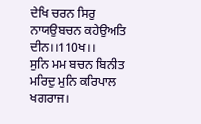ਦੇਖਿ ਚਰਨ ਸਿਰੁ ਨਾਯਉਬਚਨ ਕਹੇਉਅਤਿ ਦੀਨ।।110ਖ।।
ਸੁਨਿ ਮਮ ਬਚਨ ਬਿਨੀਤ ਮਰਿਦੁ ਮੁਨਿ ਕਰਿਪਾਲ ਖਗਰਾਜ।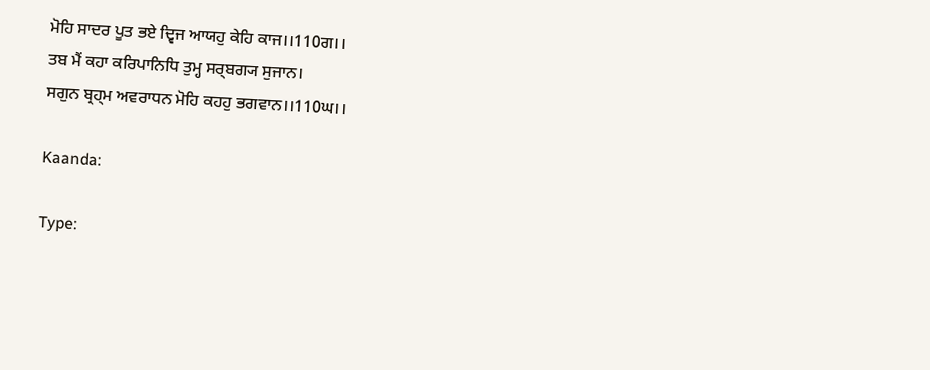ਮੋਹਿ ਸਾਦਰ ਪੂਤ ਭਏ ਦ੍ਵਿਜ ਆਯਹੁ ਕੇਹਿ ਕਾਜ।।110ਗ।।
ਤਬ ਮੈਂ ਕਹਾ ਕਰਿਪਾਨਿਧਿ ਤੁਮ੍ਹ ਸਰ੍ਬਗ੍ਯ ਸੁਜਾਨ।
ਸਗੁਨ ਬ੍ਰਹ੍ਮ ਅਵਰਾਧਨ ਮੋਹਿ ਕਹਹੁ ਭਗਵਾਨ।।110ਘ।।

Kaanda:

Type: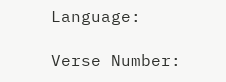Language:

Verse Number: